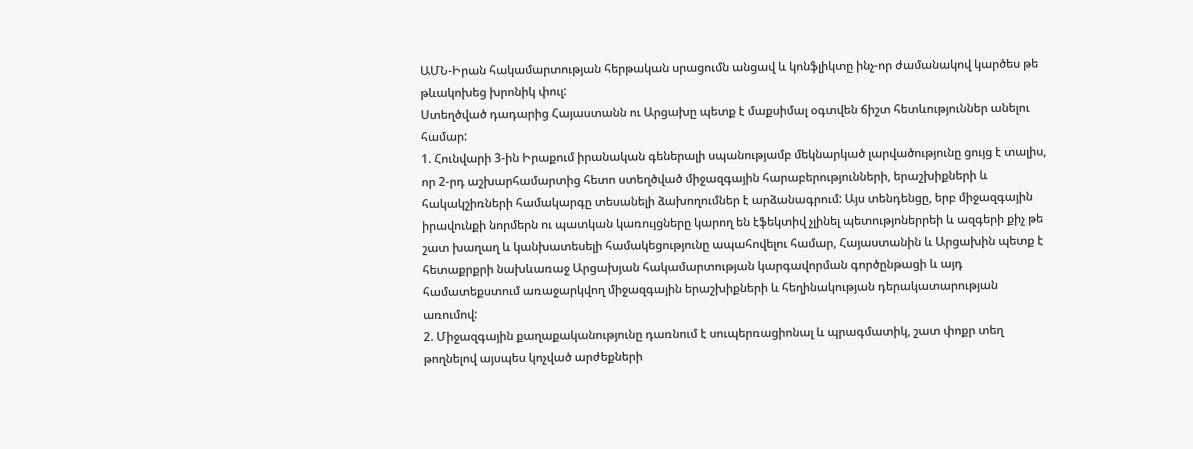ԱՄՆ-Իրան հակամարտության հերթական սրացումն անցավ և կոնֆլիկտը ինչ-որ ժամանակով կարծես թե թևակոխեց խրոնիկ փուլ:
Ստեղծված դադարից Հայաստանն ու Արցախը պետք է մաքսիմալ օգտվեն ճիշտ հետևություններ անելու համար:
1. Հունվարի 3-ին Իրաքում իրանական գեներալի սպանությամբ մեկնարկած լարվածությունը ցույց է տալիս, որ 2-րդ աշխարհամարտից հետո ստեղծված միջազգային հարաբերությունների, երաշխիքների և հակակշիռների համակարգը տեսանելի ձախողումներ է արձանագրում: Այս տենդենցը, երբ միջազգային իրավունքի նորմերն ու պատկան կառույցները կարող են էֆեկտիվ չլինել պետությոներրեի և ազգերի քիչ թե շատ խաղաղ և կանխատեսելի համակեցությունը ապահովելու համար, Հայաստանին և Արցախին պետք է հետաքրքրի նախևառաջ Արցախյան հակամարտության կարգավորման գործընթացի և այդ համատեքստում առաջարկվող միջազգային երաշխիքների և հեղինակության դերակատարության առումով:
2. Միջազգային քաղաքականությունը դառնում է սուպերռացիոնալ և պրագմատիկ, շատ փոքր տեղ թողնելով այսպես կոչված արժեքների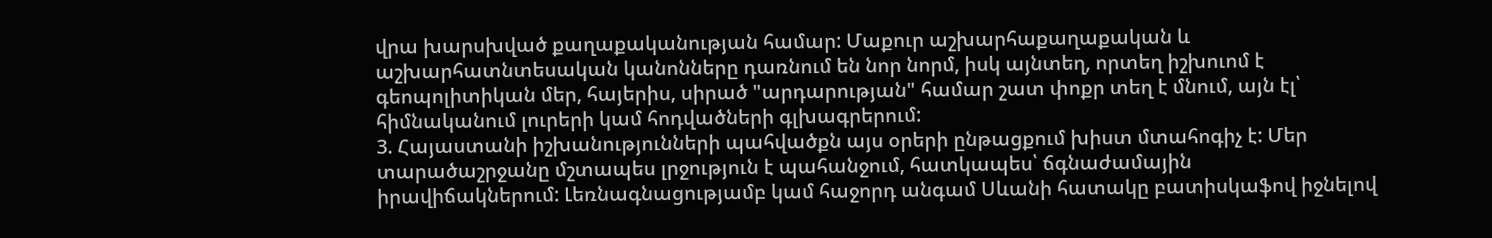վրա խարսխված քաղաքականության համար: Մաքուր աշխարհաքաղաքական և աշխարհատնտեսական կանոնները դառնում են նոր նորմ, իսկ այնտեղ, որտեղ իշխուոմ է գեոպոլիտիկան մեր, հայերիս, սիրած "արդարության" համար շատ փոքր տեղ է մնում, այն էլ՝ հիմնականում լուրերի կամ հոդվածների գլխագրերում:
3. Հայաստանի իշխանությունների պահվածքն այս օրերի ընթացքում խիստ մտահոգիչ է: Մեր տարածաշրջանը մշտապես լրջություն է պահանջում, հատկապես՝ ճգնաժամային իրավիճակներում: Լեռնագնացությամբ կամ հաջորդ անգամ Սևանի հատակը բատիսկաֆով իջնելով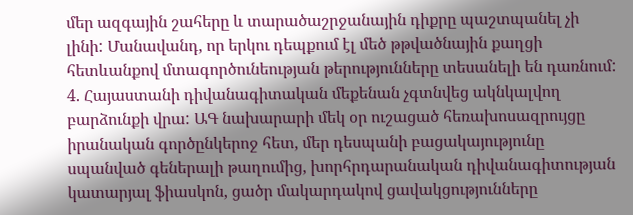մեր ազգային շահերը և տարածաշրջանային դիքրը պաշտպանել չի լինի: Մանավանդ, որ երկու դեպքում էլ մեծ թթվածնային քաղցի հետևանքով մտագործունեության թերությունները տեսանելի են դառնում:
4. Հայաստանի դիվանագիտական մեքենան չգտնվեց ակնկալվող բարձունքի վրա: ԱԳ նախարարի մեկ օր ուշացած հեռախոսազրույցը իրանական գործընկերոջ հետ, մեր դեսպանի բացակայությունը սպանված գեներալի թաղումից, խորհրդարանական դիվանագիտության կատարյալ ֆիասկոն, ցածր մակարդակով ցավակցությունները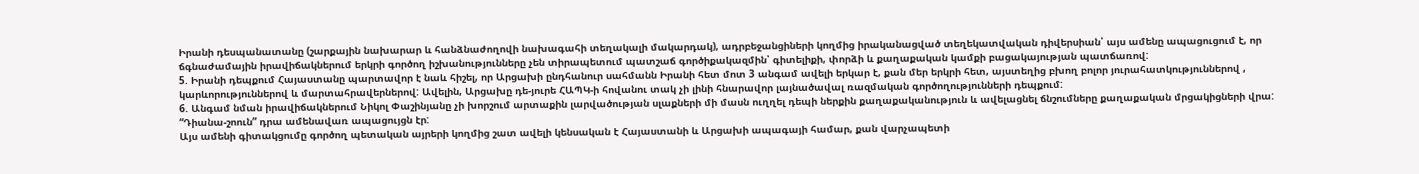Իրանի դեսպանատանը (շարքային նախարար և հանձնաժողովի նախագահի տեղակալի մակարդակ), ադրբեջանցիների կողմից իրականացված տեղեկատվական դիվերսիան՝ այս ամենը ապացուցում է, որ ճգնաժամային իրավիճակներում երկրի գործող իշխանությունները չեն տիրապետում պատշաճ գործիքակազմին՝ գիտելիքի, փորձի և քաղաքական կամքի բացակայության պատճառով:
5. Իրանի դեպքում Հայաստանը պարտավոր է նաև հիշել, որ Արցախի ընդհանուր սահմանն Իրանի հետ մոտ 3 անգամ ավելի երկար է, քան մեր երկրի հետ, այստեղից բխող բոլոր յուրահատկություններով , կարևորություններով և մարտահրավերներով: Ավելին, Արցախը դե-յուրե ՀԱՊԿ-ի հովանու տակ չի լինի հնարավոր լայնածավալ ռազմական գործողությունների դեպքում:
6. Անգամ նման իրավիճակներում Նիկոլ Փաշինյանը չի խորշում արտաքին լարվածության սլաքների մի մասն ուղղել դեպի ներքին քաղաքականություն և ավելացնել ճնշումները քաղաքական մրցակիցների վրա: “Դիանա-շոուն” դրա ամենավառ ապացույցն էր:
Այս ամենի գիտակցումը գործող պետական այրերի կողմից շատ ավելի կենսական է Հայաստանի և Արցախի ապագայի համար, քան վարչապետի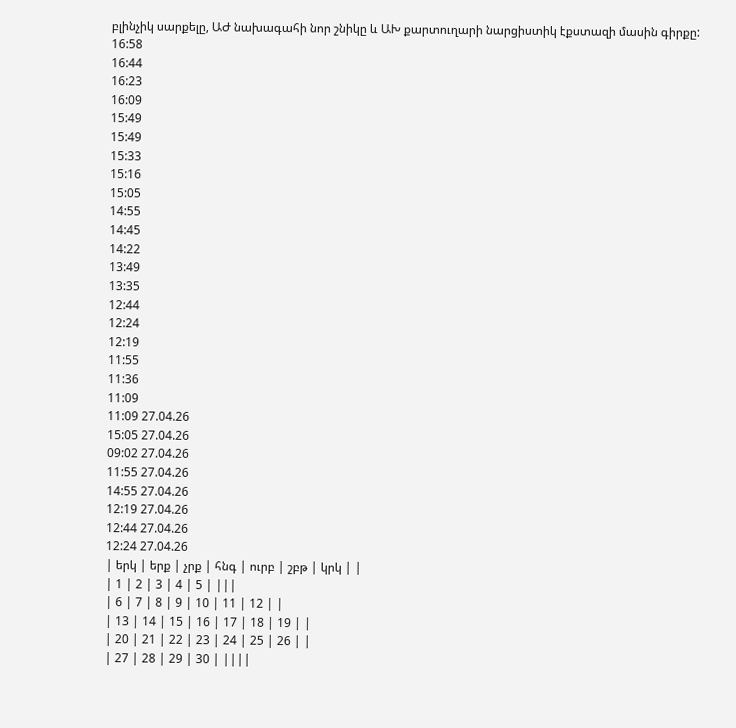բլինչիկ սարքելը, ԱԺ նախագահի նոր շնիկը և ԱԽ քարտուղարի նարցիստիկ էքստազի մասին գիրքը:
16:58
16:44
16:23
16:09
15:49
15:49
15:33
15:16
15:05
14:55
14:45
14:22
13:49
13:35
12:44
12:24
12:19
11:55
11:36
11:09
11:09 27.04.26
15:05 27.04.26
09:02 27.04.26
11:55 27.04.26
14:55 27.04.26
12:19 27.04.26
12:44 27.04.26
12:24 27.04.26
| երկ | երք | չրք | հնգ | ուրբ | շբթ | կրկ | |
| 1 | 2 | 3 | 4 | 5 | |||
| 6 | 7 | 8 | 9 | 10 | 11 | 12 | |
| 13 | 14 | 15 | 16 | 17 | 18 | 19 | |
| 20 | 21 | 22 | 23 | 24 | 25 | 26 | |
| 27 | 28 | 29 | 30 | ||||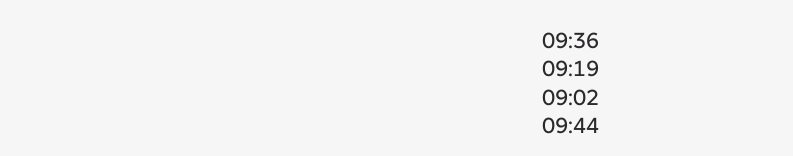09:36
09:19
09:02
09:44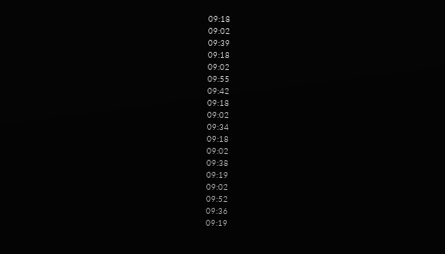09:18
09:02
09:39
09:18
09:02
09:55
09:42
09:18
09:02
09:34
09:18
09:02
09:38
09:19
09:02
09:52
09:36
09:19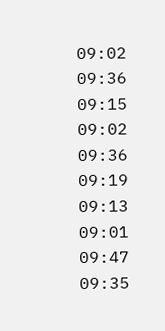09:02
09:36
09:15
09:02
09:36
09:19
09:13
09:01
09:47
09:35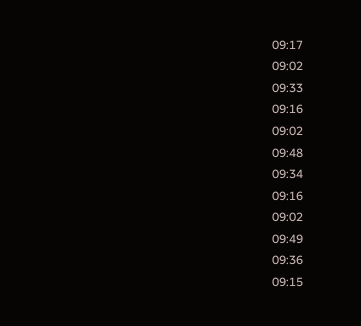09:17
09:02
09:33
09:16
09:02
09:48
09:34
09:16
09:02
09:49
09:36
09:15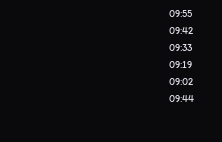09:55
09:42
09:33
09:19
09:02
09:44